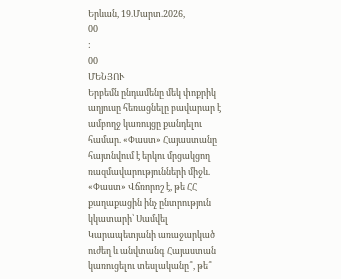Երևան, 19.Մարտ.2026,
00
:
00
ՄԵՆՅՈՒ
Երբեմն ընդամենը մեկ փոքրիկ աղյուսը հեռացնելը բավարար է ամբողջ կառույցը քանդելու համար. «Փաստ» Հայաստանը հայտնվում է երկու մրցակցող ռազմավարությունների միջև. «Փաստ» Վճռորոշ է, թե ՀՀ քաղաքացին ինչ ընտրություն կկատարի՝ Սամվել Կարապետյանի առաջարկած ուժեղ և անվտանգ Հայաստան կառուցելու տեսլականը՞, թե՞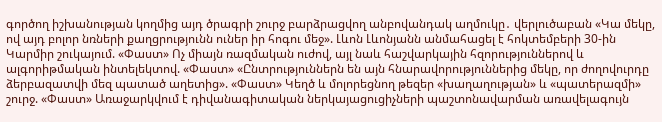գործող իշխանության կողմից այդ ծրագրի շուրջ բարձրացվող անբովանդակ աղմուկը․ վերլուծաբան «Կա մեկը, ով այդ բոլոր նռների քաղցրությունն ուներ իր հոգու մեջ». Լևոն Լևոնյանն անմահացել է հոկտեմբերի 30-ին Կարմիր շուկայում. «Փաստ» Ոչ միայն ռազմական ուժով, այլ նաև հաշվարկային հզորություններով և ալգորիթմական ինտելեկտով. «Փաստ» «Ընտրություններն են այն հնարավորություններից մեկը, որ ժողովուրդը ձերբազատվի մեզ պատած աղետից». «Փաստ» Կեղծ և մոլորեցնող թեզեր «խաղաղության» և «պատերազմի» շուրջ. «Փաստ» Առաջարկվում է դիվանագիտական ներկայացուցիչների պաշտոնավարման առավելագույն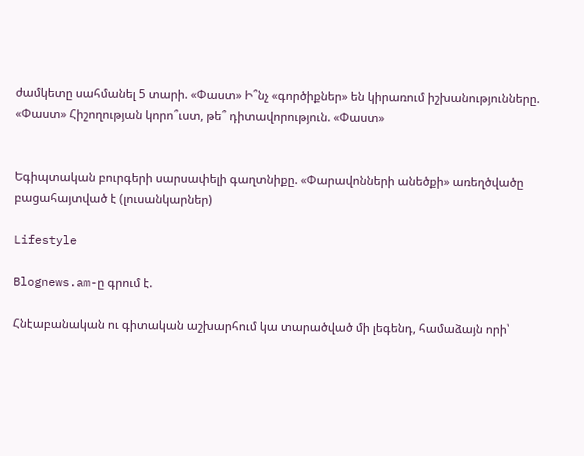ժամկետը սահմանել 5 տարի. «Փաստ» Ի՞նչ «գործիքներ» են կիրառում իշխանությունները. «Փաստ» Հիշողության կորո՞ւստ, թե՞ դիտավորություն. «Փաստ»


Եգիպտական բուրգերի սարսափելի գաղտնիքը. «Փարավոնների անեծքի» առեղծվածը բացահայտված է (լուսանկարներ)

Lifestyle

Blognews.am-ը գրում է.

Հնէաբանական ու գիտական աշխարհում կա տարածված մի լեգենդ, համաձայն որի՝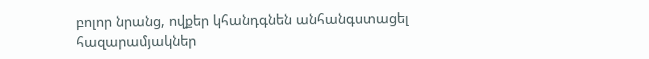բոլոր նրանց, ովքեր կհանդգնեն անհանգստացել հազարամյակներ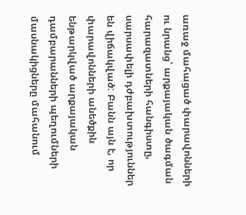առաջ մահացած փարավոնների ու նրանց՝ արքայական ծագման հարազատների հանգիստը, սարսափելի դժբախտություններ են վիճակված: Բանն այն է, որ փարավոնների անեծքին ենթարկված արքայական դամբարանների պեղումների մասնակիցները մահանում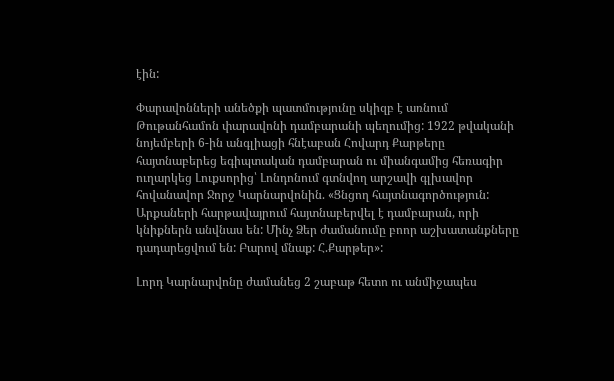էին:

Փարավոնների անեծքի պատմությունը սկիզբ է առնում Թութանհամոն փարավոնի դամբարանի պեղումից: 1922 թվականի նոյեմբերի 6-ին անգլիացի հնէաբան Հովարդ Քարթերը հայտնաբերեց եգիպտական դամբարան ու միանգամից հեռագիր ուղարկեց Լուքսորից՝ Լոնդոնում գտնվող արշավի գլխավոր հովանավոր Ջորջ Կարնարվոնին. «Ցնցող հայտնագործություն: Արքաների հարթավայրում հայտնաբերվել է դամբարան, որի կնիքներն անվնաս են: Մինչ Ձեր ժամանումը բոոր աշխատանքները դադարեցվում են: Բարով մնաք: Հ.Քարթեր»:

Լորդ Կարնարվոնը ժամանեց 2 շաբաթ հետո ու անմիջապես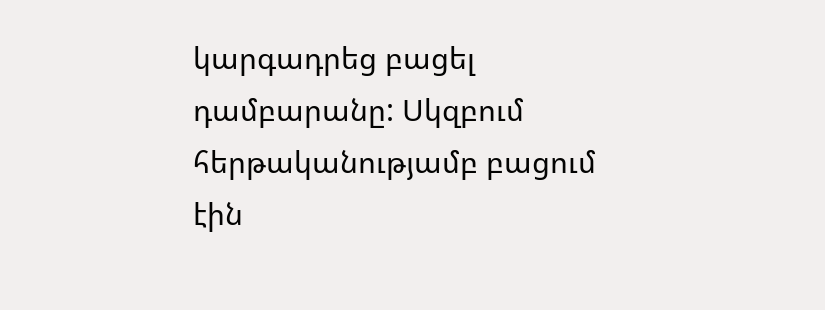կարգադրեց բացել դամբարանը: Սկզբում հերթականությամբ բացում էին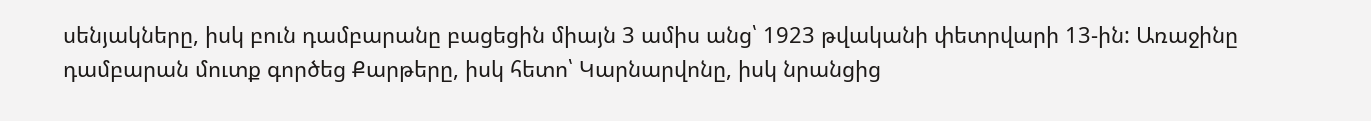սենյակները, իսկ բուն դամբարանը բացեցին միայն 3 ամիս անց՝ 1923 թվականի փետրվարի 13-ին: Առաջինը դամբարան մուտք գործեց Քարթերը, իսկ հետո՝ Կարնարվոնը, իսկ նրանցից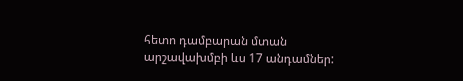հետո դամբարան մտան արշավախմբի ևս 17 անդամներ: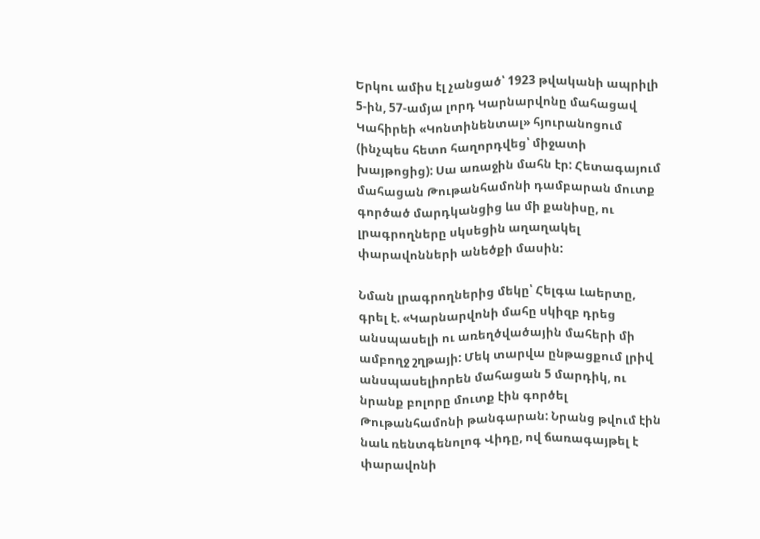Երկու ամիս էլ չանցած՝ 1923 թվականի ապրիլի 5-ին, 57-ամյա լորդ Կարնարվոնը մահացավ Կահիրեի «Կոնտինենտալ» հյուրանոցում (ինչպես հետո հաղորդվեց՝ միջատի խայթոցից): Սա առաջին մահն էր: Հետագայում մահացան Թութանհամոնի դամբարան մուտք գործած մարդկանցից ևս մի քանիսը, ու լրագրողները սկսեցին աղաղակել փարավոնների անեծքի մասին:

Նման լրագրողներից մեկը՝ Հելգա Լաերտը, գրել է. «Կարնարվոնի մահը սկիզբ դրեց անսպասելի ու առեղծվածային մահերի մի ամբողջ շղթայի: Մեկ տարվա ընթացքում լրիվ անսպասելիորեն մահացան 5 մարդիկ, ու նրանք բոլորը մուտք էին գործել Թութանհամոնի թանգարան: Նրանց թվում էին նաև ռենտգենոլոգ Վիդը, ով ճառագայթել է փարավոնի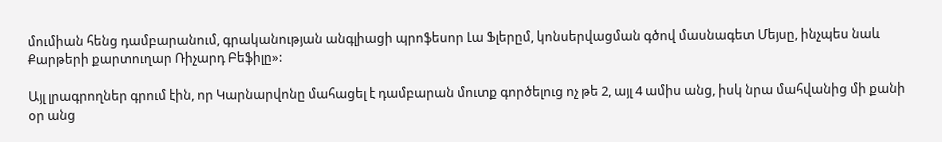մումիան հենց դամբարանում, գրականության անգլիացի պրոֆեսոր Լա Ֆլերըմ, կոնսերվացման գծով մասնագետ Մեյսը, ինչպես նաև Քարթերի քարտուղար Ռիչարդ Բեֆիլը»:

Այլ լրագրողներ գրում էին, որ Կարնարվոնը մահացել է դամբարան մուտք գործելուց ոչ թե 2, այլ 4 ամիս անց, իսկ նրա մահվանից մի քանի օր անց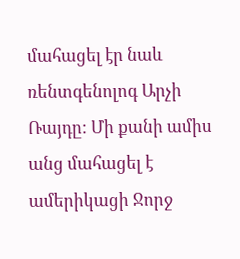մահացել էր նաև ռենտգենոլոգ Արչի Ռայդը: Մի քանի ամիս անց մահացել է ամերիկացի Ջորջ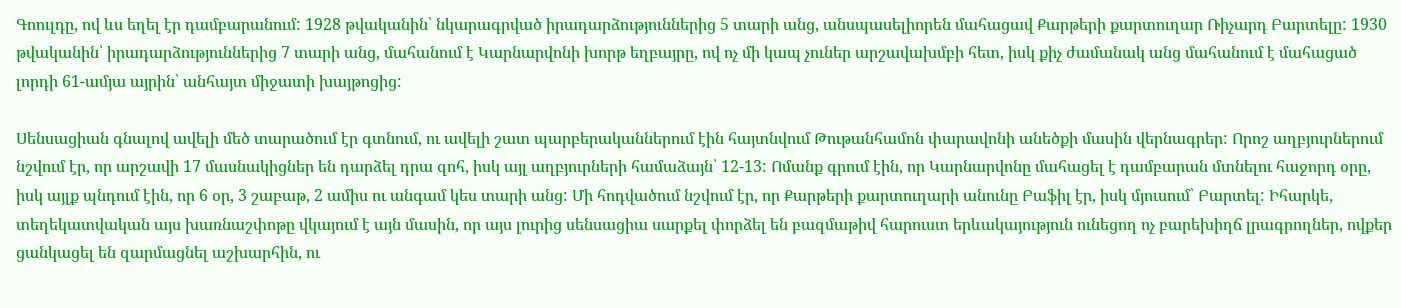Գոուլդը, ով ևս եղել էր դամբարանում: 1928 թվականին՝ նկարագրված իրադարձություններից 5 տարի անց, անսպասելիորեն մահացավ Քարթերի քարտուղար Ռիչարդ Բարտելը: 1930 թվականին՝ իրադարձություններից 7 տարի անց, մահանում է Կարնարվոնի խորթ եղբայրը, ով ոչ մի կապ չուներ արշավախմբի հետ, իսկ քիչ ժամանակ անց մահանում է մահացած լորդի 61-ամյա այրին՝ անհայտ միջատի խայթոցից:

Սենսացիան գնալով ավելի մեծ տարածում էր գտնում, ու ավելի շատ պարբերականներում էին հայտնվում Թութանհամոն փարավոնի անեծքի մասին վերնագրեր: Որոշ աղբյուրներում նշվում էր, որ արշավի 17 մասնակիցներ են դարձել դրա զոհ, իսկ այլ աղբյուրների համաձայն՝ 12-13: Ոմանք գրում էին, որ Կարնարվոնը մահացել է դամբարան մտնելու հաջորդ օրը, իսկ այլք պնդում էին, որ 6 օր, 3 շաբաթ, 2 ամիս ու անգամ կես տարի անց: Մի հոդվածում նշվում էր, որ Քարթերի քարտուղարի անունը Բաֆիլ էր, իսկ մյուսում՝ Բարտել: Իհարկե, տեղեկատվական այս խառնաշփոթը վկայում է այն մասին, որ այս լուրից սենսացիա սարքել փորձել են բազմաթիվ հարուստ երևակայություն ունեցող ոչ բարեխիղճ լրագրողներ, ովքեր ցանկացել են զարմացնել աշխարհին, ու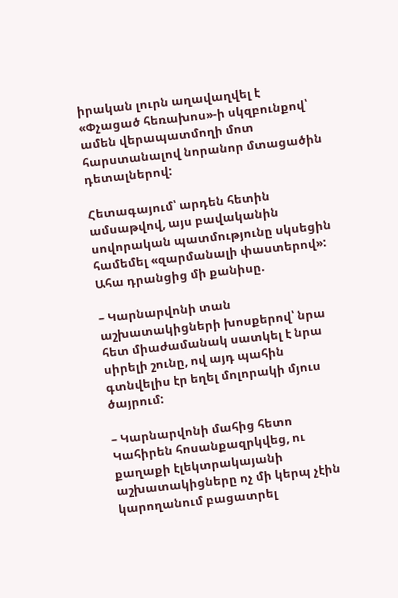իրական լուրն աղավաղվել է «Փչացած հեռախոս»-ի սկզբունքով՝ ամեն վերապատմողի մոտ հարստանալով նորանոր մտացածին դետալներով:

Հետագայում՝ արդեն հետին ամսաթվով, այս բավականին սովորական պատմությունը սկսեցին համեմել «զարմանալի փաստերով»: Ահա դրանցից մի քանիսը.

– Կարնարվոնի տան աշխատակիցների խոսքերով՝ նրա հետ միաժամանակ սատկել է նրա սիրելի շունը, ով այդ պահին գտնվելիս էր եղել մոլորակի մյուս ծայրում:

– Կարնարվոնի մահից հետո Կահիրեն հոսանքազրկվեց, ու քաղաքի էլեկտրակայանի աշխատակիցները ոչ մի կերպ չէին կարողանում բացատրել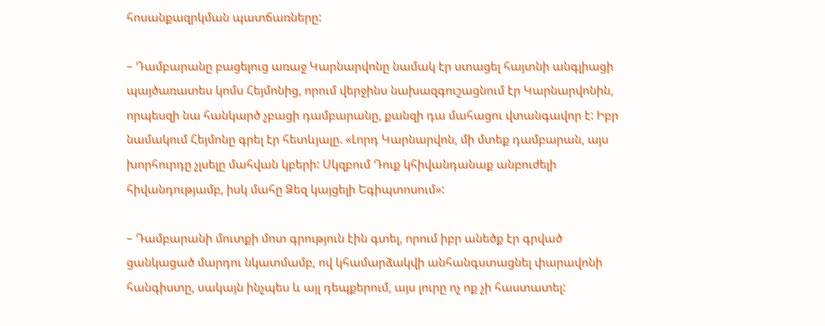հոսանքազրկման պատճառները:

– Դամբարանը բացելուց առաջ Կարնարվոնը նամակ էր ստացել հայտնի անգլիացի պայծառատես կոմս Հեյմոնից, որում վերջինս նախազգուշացնում էր Կարնարվոնին, որպեսզի նա հանկարծ չբացի դամբարանը, քանզի դա մահացու վտանգավոր է: Իբր նամակում Հեյմոնը գրել էր հետևյալը. «Լորդ Կարնարվոն, մի մտեք դամբարան, այս խորհուրդը չլսելը մահվան կբերի: Սկզբում Դուք կհիվանդանաք անբուժելի հիվանդությամբ, իսկ մահը Ձեզ կայցելի Եգիպտոսում»:

– Դամբարանի մուտքի մոտ գրություն էին գտել, որում իբր անեծք էր գրված ցանկացած մարդու նկատմամբ, ով կհամարձակվի անհանգստացնել փարավոնի հանգիստը, սակայն ինչպես և այլ դեպքերում, այս լուրը ոչ ոք չի հաստատել: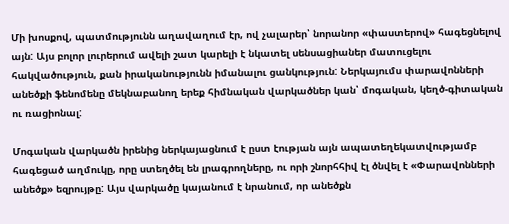Մի խոսքով, պատմությունն աղավաղում էր, ով չալարեր՝ նորանոր «փաստերով» հագեցնելով այն: Այս բոլոր լուրերում ավելի շատ կարելի է նկատել սենսացիաներ մատուցելու հակվածություն, քան իրականությունն իմանալու ցանկություն: Ներկայումս փարավոնների անեծքի ֆենոմենը մեկնաբանող երեք հիմնական վարկածներ կան՝ մոգական, կեղծ-գիտական ու ռացիոնալ:

Մոգական վարկածն իրենից ներկայացնում է ըստ էության այն ապատեղեկատվությամբ հագեցած աղմուկը, որը ստեղծել են լրագրողները, ու որի շնորհհիվ էլ ծնվել է «Փարավոնների անեծք» եզրույթը: Այս վարկածը կայանում է նրանում, որ անեծքն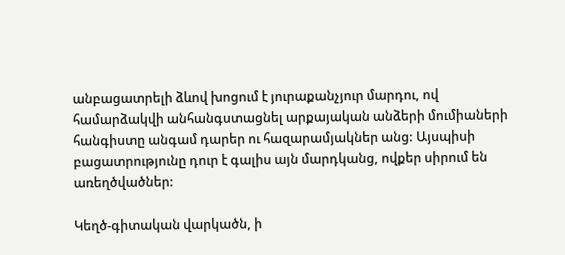անբացատրելի ձևով խոցում է յուրաքանչյուր մարդու, ով համարձակվի անհանգստացնել արքայական անձերի մումիաների հանգիստը անգամ դարեր ու հազարամյակներ անց: Այսպիսի բացատրությունը դուր է գալիս այն մարդկանց, ովքեր սիրում են առեղծվածներ:

Կեղծ-գիտական վարկածն, ի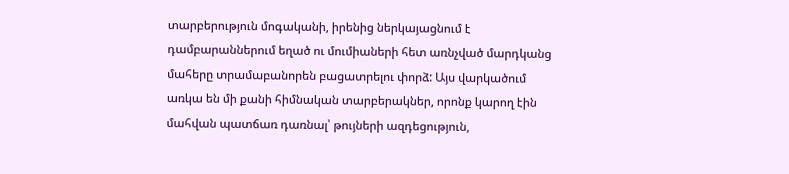տարբերություն մոգականի, իրենից ներկայացնում է դամբարաններում եղած ու մումիաների հետ առնչված մարդկանց մահերը տրամաբանորեն բացատրելու փորձ: Այս վարկածում առկա են մի քանի հիմնական տարբերակներ, որոնք կարող էին մահվան պատճառ դառնալ՝ թույների ազդեցություն,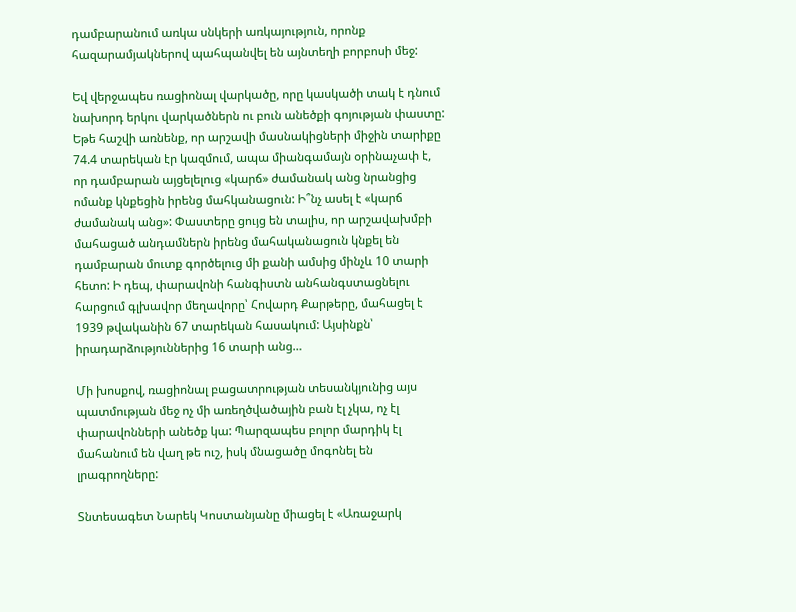դամբարանում առկա սնկերի առկայություն, որոնք հազարամյակներով պահպանվել են այնտեղի բորբոսի մեջ:

Եվ վերջապես ռացիոնալ վարկածը, որը կասկածի տակ է դնում նախորդ երկու վարկածներն ու բուն անեծքի գոյության փաստը: Եթե հաշվի առնենք, որ արշավի մասնակիցների միջին տարիքը 74.4 տարեկան էր կազմում, ապա միանգամայն օրինաչափ է, որ դամբարան այցելելուց «կարճ» ժամանակ անց նրանցից ոմանք կնքեցին իրենց մահկանացուն: Ի՞նչ ասել է «կարճ ժամանակ անց»: Փաստերը ցույց են տալիս, որ արշավախմբի մահացած անդամներն իրենց մահականացուն կնքել են դամբարան մուտք գործելուց մի քանի ամսից մինչև 10 տարի հետո: Ի դեպ, փարավոնի հանգիստն անհանգստացնելու հարցում գլխավոր մեղավորը՝ Հովարդ Քարթերը, մահացել է 1939 թվականին 67 տարեկան հասակում: Այսինքն՝ իրադարձություններից 16 տարի անց…

Մի խոսքով, ռացիոնալ բացատրության տեսանկյունից այս պատմության մեջ ոչ մի առեղծվածային բան էլ չկա, ոչ էլ փարավոնների անեծք կա: Պարզապես բոլոր մարդիկ էլ մահանում են վաղ թե ուշ, իսկ մնացածը մոգոնել են լրագրողները:

Տնտեսագետ Նարեկ Կոստանյանը միացել է «Առաջարկ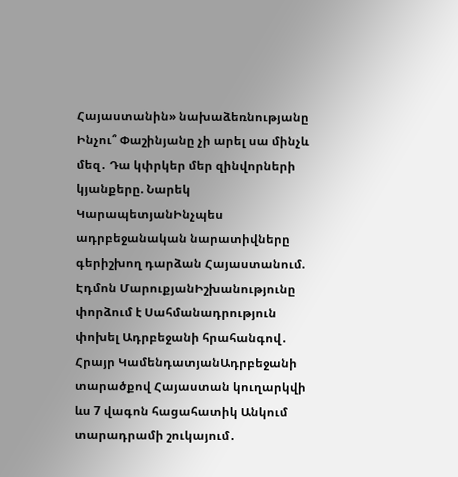Հայաստանին» նախաձեռնությանը Ինչու՞ Փաշինյանը չի արել սա մինչև մեզ․ Դա կփրկեր մեր զինվորների կյանքերը. Նարեկ ԿարապետյանԻնչպես ադրբեջանական նարատիվները գերիշխող դարձան Հայաստանում. Էդմոն ՄարուքյանԻշխանությունը փորձում է Սահմանադրություն փոխել Ադրբեջանի հրահանգով․ Հրայր ԿամենդատյանԱդրբեջանի տարածքով Հայաստան կուղարկվի ևս 7 վագոն հացահատիկ Անկում տարադրամի շուկայում․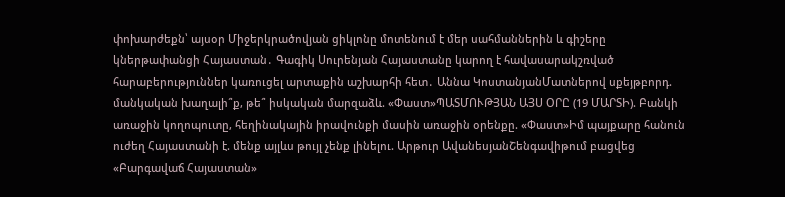փոխարժեքն՝ այսօր Միջերկրածովյան ցիկլոնը մոտենում է մեր սահմաններին և գիշերը կներթափանցի Հայաստան․ Գագիկ Սուրենյան Հայաստանը կարող է հավասարակշռված հարաբերություններ կառուցել արտաքին աշխարհի հետ․ Աննա ԿոստանյանՄատներով սքեյթբորդ. մանկական խաղալի՞ք, թե՞ իսկական մարզաձև. «Փաստ»ՊԱՏՄՈՒԹՅԱՆ ԱՅՍ ՕՐԸ (19 ՄԱՐՏԻ). Բանկի առաջին կողոպուտը, հեղինակային իրավունքի մասին առաջին օրենքը. «Փաստ»Իմ պայքարը հանուն ուժեղ Հայաստանի է. մենք այլևս թույլ չենք լինելու. Արթուր ԱվանեսյանՇենգավիթում բացվեց «Բարգավաճ Հայաստան»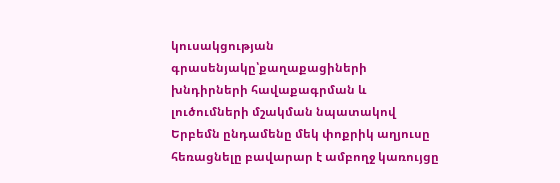կուսակցության գրասենյակը՝քաղաքացիների խնդիրների հավաքագրման և լուծումների մշակման նպատակով Երբեմն ընդամենը մեկ փոքրիկ աղյուսը հեռացնելը բավարար է ամբողջ կառույցը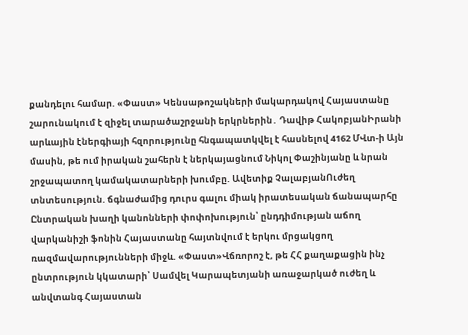քանդելու համար. «Փաստ» Կենսաթոշակների մակարդակով Հայաստանը շարունակում է զիջել տարածաշրջանի երկրներին․ Դավիթ ՀակոբյանԻրանի արևային էներգիայի հզորությունը հնգապատկվել է հասնելով 4162 ՄՎտ-ի Այն մասին, թե ում իրական շահերն է ներկայացնում Նիկոլ Փաշինյանը և նրան շրջապատող կամակատարների խումբը. Ավետիք ՉալաբյանՈւժեղ տնտեսություն. ճգնաժամից դուրս գալու միակ իրատեսական ճանապարհը Ընտրական խաղի կանոնների փոփոխություն՝ ընդդիմության աճող վարկանիշի ֆոնին Հայաստանը հայտնվում է երկու մրցակցող ռազմավարությունների միջև. «Փաստ»Վճռորոշ է, թե ՀՀ քաղաքացին ինչ ընտրություն կկատարի՝ Սամվել Կարապետյանի առաջարկած ուժեղ և անվտանգ Հայաստան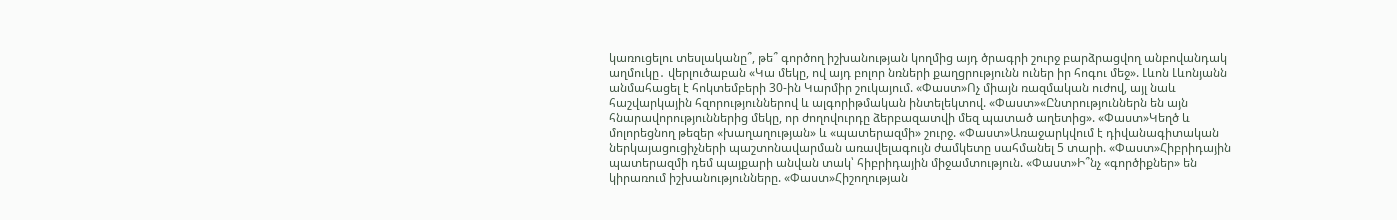կառուցելու տեսլականը՞, թե՞ գործող իշխանության կողմից այդ ծրագրի շուրջ բարձրացվող անբովանդակ աղմուկը․ վերլուծաբան «Կա մեկը, ով այդ բոլոր նռների քաղցրությունն ուներ իր հոգու մեջ». Լևոն Լևոնյանն անմահացել է հոկտեմբերի 30-ին Կարմիր շուկայում. «Փաստ»Ոչ միայն ռազմական ուժով, այլ նաև հաշվարկային հզորություններով և ալգորիթմական ինտելեկտով. «Փաստ»«Ընտրություններն են այն հնարավորություններից մեկը, որ ժողովուրդը ձերբազատվի մեզ պատած աղետից». «Փաստ»Կեղծ և մոլորեցնող թեզեր «խաղաղության» և «պատերազմի» շուրջ. «Փաստ»Առաջարկվում է դիվանագիտական ներկայացուցիչների պաշտոնավարման առավելագույն ժամկետը սահմանել 5 տարի. «Փաստ»Հիբրիդային պատերազմի դեմ պայքարի անվան տակ՝ հիբրիդային միջամտություն. «Փաստ»Ի՞նչ «գործիքներ» են կիրառում իշխանությունները. «Փաստ»Հիշողության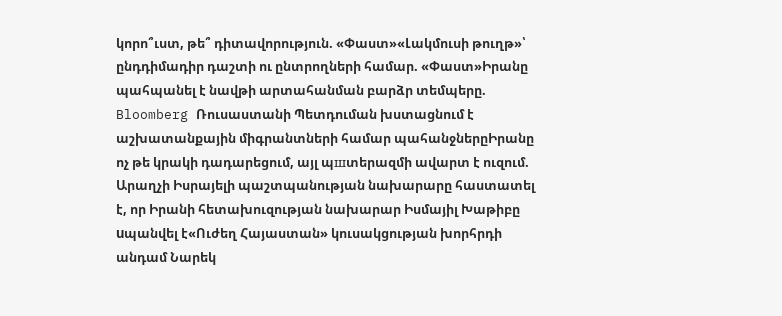կորո՞ւստ, թե՞ դիտավորություն. «Փաստ»«Լակմուսի թուղթ»՝ ընդդիմադիր դաշտի ու ընտրողների համար. «Փաստ»Իրանը պահպանել է նավթի արտահանման բարձր տեմպերը. Bloomberg Ռուսաստանի Պետդուման խստացնում է աշխատանքային միգրանտների համար պահանջներըԻրանը ոչ թե կրակի դադարեցում, այլ պшտերազմի ավարտ է ուզում. Արաղչի Իսրայելի պաշտպանության նախարարը հաստատել է, որ Իրանի հետախուզության նախարար Իսմայիլ Խաթիբը uպանվել է«Ուժեղ Հայաստան» կուսակցության խորհրդի անդամ Նարեկ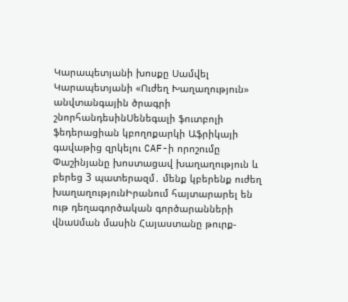Կարապետյանի խոսքը Սամվել Կարապետյանի «Ուժեղ Խաղաղություն» անվտանգային ծրագրի շնորհանդեսինՍենեգալի ֆուտբոլի ֆեդերացիան կբողոքարկի Աֆրիկայի գավաթից զրկելու CAF-ի որոշումը Փաշինյանը խոստացավ խաղաղություն և բերեց 3 պատերազմ․ մենք կբերենք ուժեղ խաղաղությունԻրանում հայտարարել են ութ դեղագործական գործարանների վնաuման մասին Հայաստանը թուրք-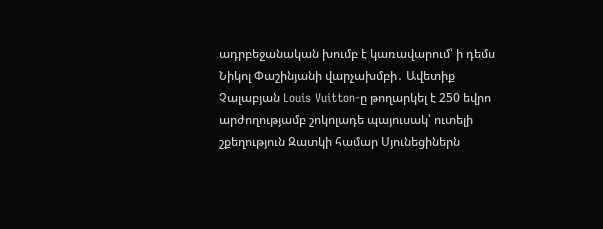ադրբեջանական խումբ է կառավարում՝ ի դեմս Նիկոլ Փաշինյանի վարչախմբի․ Ավետիք Չալաբյան Louis Vuitton-ը թողարկել է 250 եվրո արժողությամբ շոկոլադե պայուսակ՝ ուտելի շքեղություն Զատկի համար Սյունեցիներն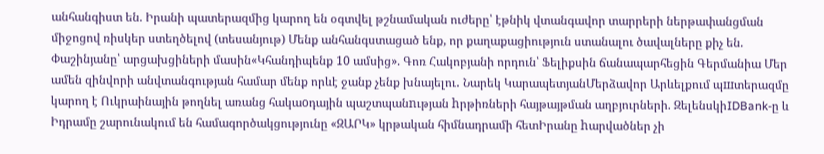անհանգիստ են. Իրանի պատերազմից կարող են օգտվել թշնամական ուժերը՝ էթնիկ վտանգավոր տարրերի ներթափանցման միջոցով ռիսկեր ստեղծելով (տեսանյութ) Մենք անհանգստացած ենք, որ քաղաքացիություն ստանալու ծավալները քիչ են. Փաշինյանը՝ արցախցիների մասին«Կհանդիպենք 10 ամսից». Գոռ Հակոբյանի որդուն՝ Ֆելիքսին ճանապարհեցին Գերմանիա Մեր ամեն զինվորի անվտանգության համար մենք որևէ ջանք չենք խնայելու․ Նարեկ ԿարապետյանՄերձավոր Արևելքում պшտերազմը կարող է Ուկրաինային թողնել առանց հակաoդային պաշտպանnւթյան hրթիռների հայթայթման աղբյուրների. ԶելենսկիIDBank-ը և Իդրամը շարունակում են համագործակցությունը «ԶԱՐԿ» կրթական հիմնադրամի հետԻրանը hարվածներ չի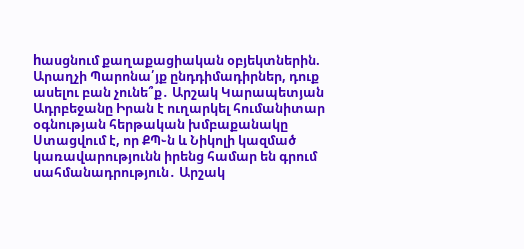hասցնում քաղաքացիական օբյեկտներին. Արաղչի Պարոնա՛յք ընդդիմադիրներ, դուք ասելու բան չունե՞ք․ Արշակ Կարապետյան Ադրբեջանը Իրան է ուղարկել հումանիտար օգնության հերթական խմբաքանակը Ստացվում է, որ ՔՊ֊ն և Նիկոլի կազմած կառավարությունն իրենց համար են գրում սահմանադրություն․ Արշակ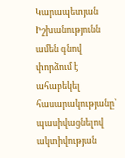Կարապետյան Իշխանությունն ամեն գնով փորձում է ահաբեկել հասարակությանը՝ պասիվացնելով ակտիվության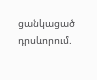ցանկացած դրսևորում.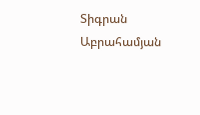Տիգրան Աբրահամյան